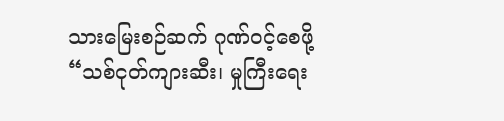သားမြေးစဉ်ဆက် ဂုဏ်ဝင့်စေဖို့
“သစ်ငုတ်ကျားဆီး၊ မှုကြီးရေး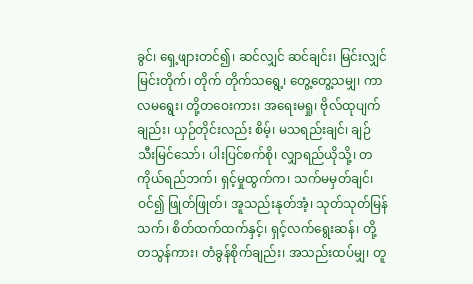ခွင်၊ ရှေ့ဖျားတင်၍၊ ဆင်လျှင် ဆင်ချင်း၊ မြင်းလျှင် မြင်းတိုက်၊ တိုက် တိုက်သရွေ့၊ တွေ့တွေ့သမျှ၊ ကာလမရွေး၊ တို့တဝေးကား၊ အရေးမရှု၊ ဗိုလ်ထုပျက်ချည်း၊ ယှဉ်တိုင်းလည်း စိမ့်၊ မသရည်းချင်၊ ချဉ်သီးမြင်သော်၊ ပါးပြင်စက်စို၊ လျှာရည်ယိုသို့၊ တကိုယ်ရည်ဘက်၊ ရှင့်မှုထွက်က၊ သက်မမှတ်ချင်၊ ဝင်၍ ဖြုတ်ဖြုတ်၊ အူသည်းနုတ်အံ့၊ သုတ်သုတ်မြန်သက်၊ စိတ်ထက်ထက်နှင့်၊ ရှင့်လက်ရွေးဆန်၊ တို့ တသွန်ကား၊ တံခွန်စိုက်ချည်း၊ အသည်းထပ်မျှ၊ တူ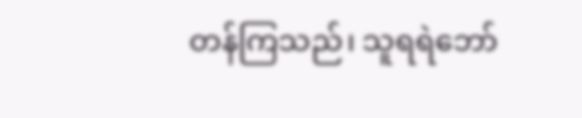တန်ကြသည်၊ သူရရဲဘော်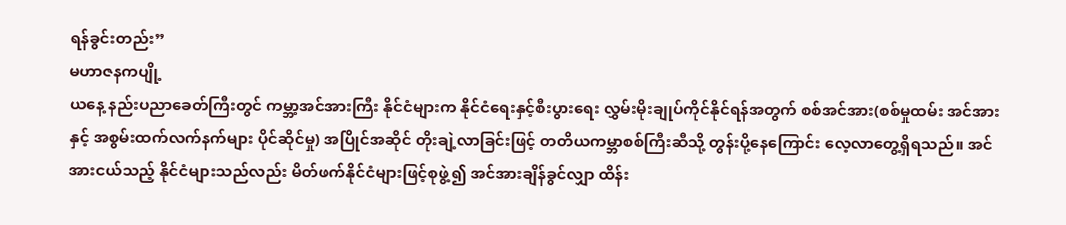ရန်ခွင်းတည်း”
မဟာဇနကပျို့
ယနေ့ နည်းပညာခေတ်ကြီးတွင် ကမ္ဘာ့အင်အားကြီး နိုင်ငံများက နိုင်ငံရေးနှင့်စီးပွားရေး လွှမ်းမိုးချုပ်ကိုင်နိုင်ရန်အတွက် စစ်အင်အား(စစ်မှုထမ်း အင်အားနှင့် အစွမ်းထက်လက်နက်များ ပိုင်ဆိုင်မှု) အပြိုင်အဆိုင် တိုးချဲ့လာခြင်းဖြင့် တတိယကမ္ဘာစစ်ကြီးဆီသို့ တွန်းပို့နေကြောင်း လေ့လာတွေ့ရှိရသည်။ အင်အားငယ်သည့် နိုင်ငံများသည်လည်း မိတ်ဖက်နိုင်ငံများဖြင့်စုဖွဲ့၍ အင်အားချိန်ခွင်လျှာ ထိန်း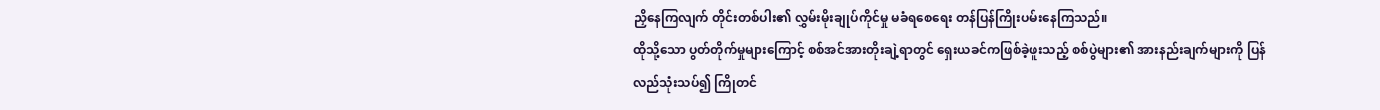ညှိနေကြလျက် တိုင်းတစ်ပါး၏ လွှမ်းမိုးချုပ်ကိုင်မှု မခံရစေရေး တန်ပြန်ကြိုးပမ်းနေကြသည်။
ထိုသို့သော ပွတ်တိုက်မှုများကြောင့် စစ်အင်အားတိုးချဲ့ရာတွင် ရှေးယခင်ကဖြစ်ခဲ့ဖူးသည့် စစ်ပွဲများ၏ အားနည်းချက်များကို ပြန်လည်သုံးသပ်၍ ကြိုတင်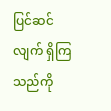ပြင်ဆင်လျက် ရှိကြသည်ကို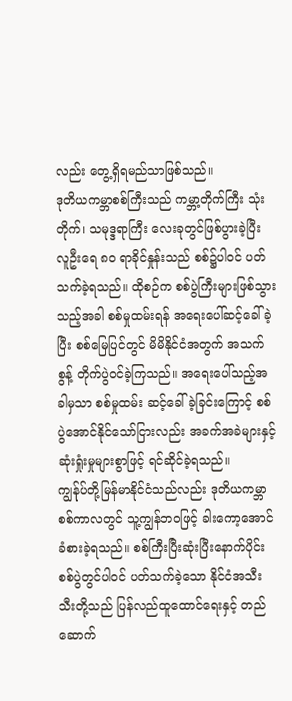လည်း တွေ့ရှိရမည်သာဖြစ်သည်။
ဒုတိယကမ္ဘာစစ်ကြီးသည် ကမ္ဘာ့တိုက်ကြီး သုံးတိုက်၊ သမုဒ္ဒရာကြီး လေးခုတွင်ဖြစ်ပွားခဲ့ပြီး လူဦးရေ ၈၀ ရာခိုင်နှုန်းသည် စစ်၌ပါဝင် ပတ်သက်ခဲ့ရသည်။ ထိုစဉ်က စစ်ပွဲကြီးများဖြစ်သွားသည့်အခါ စစ်မှုထမ်းရန် အရေးပေါ်ဆင့်ခေါ်ခဲ့ပြီး စစ်မြေပြင်တွင် မိမိနိုင်ငံအတွက် အသက်စွန့် တိုက်ပွဲဝင်ခဲ့ကြသည်။ အရေးပေါ်သည့်အခါမှသာ စစ်မှုထမ်း ဆင့်ခေါ်ခဲ့ခြင်းကြောင့် စစ်ပွဲအောင်နိုင်သော်ငြားလည်း အခက်အခဲများနှင့် ဆုံးရှုံးမှုများစွာဖြင့် ရင်ဆိုင်ခဲ့ရသည်။
ကျွန်ုပ်တို့မြန်မာနိုင်ငံသည်လည်း ဒုတိယကမ္ဘာစစ်ကာလတွင် သူ့ကျွန်ဘဝဖြင့် ခါးကော့အောင် ခံစားခဲ့ရသည်။ စစ်ကြီးပြီးဆုံးပြီးနောက်ပိုင်း စစ်ပွဲတွင်ပါဝင် ပတ်သက်ခဲ့သော နိုင်ငံအသီးသီးတို့သည် ပြန်လည်ထူထောင်ရေးနှင့် တည်ဆောက်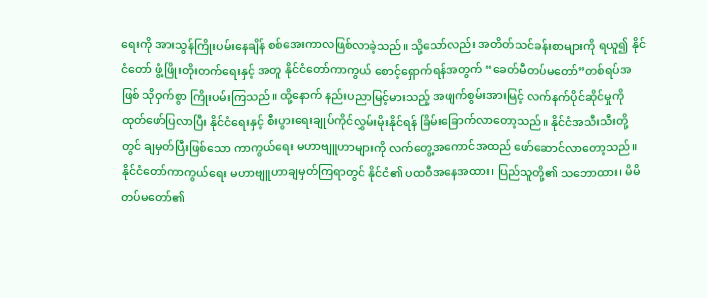ရေးကို အားသွန်ကြိုးပမ်းနေချိန် စစ်အေးကာလဖြစ်လာခဲ့သည်။ သို့သော်လည်း အတိတ်သင်ခန်းစာများကို ရယူ၍ နိုင်ငံတော် ဖွံ့ဖြိုးတိုးတက်ရေးနှင့် အတူ နိုင်ငံတော်ကာကွယ် စောင့်ရှောက်ရန်အတွက် “ခေတ်မီတပ်မတော်”တစ်ရပ်အဖြစ် သိုဝှက်စွာ ကြိုးပမ်းကြသည်။ ထို့နောက် နည်းပညာမြင့်မားသည့် အဖျက်စွမ်းအားမြင့် လက်နက်ပိုင်ဆိုင်မှုကို ထုတ်ဖော်ပြလာပြီး နိုင်ငံရေးနှင့် စီးပွားရေးချုပ်ကိုင်လွှမ်းမိုးနိုင်ရန် ခြိမ်းခြောက်လာတော့သည်။ နိုင်ငံအသီးသီးတို့တွင် ချမှတ်ပြီးဖြစ်သော ကာကွယ်ရေး မဟာဗျူဟာများကို လက်တွေ့အကောင်အထည် ဖော်ဆောင်လာတော့သည်။ နိုင်ငံတော်ကာကွယ်ရေး မဟာဗျူဟာချမှတ်ကြရာတွင် နိုင်ငံ၏ ပထဝီအနေအထား၊ ပြည်သူတို့၏ သဘောထား၊ မိမိတပ်မတော်၏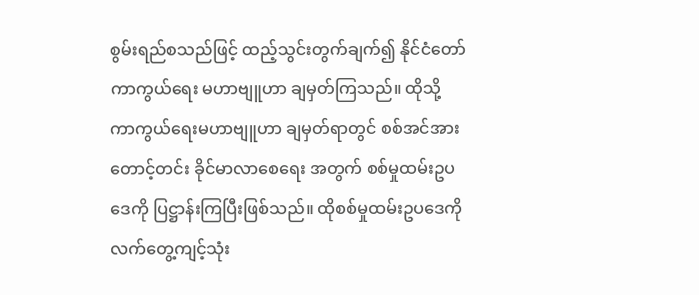စွမ်းရည်စသည်ဖြင့် ထည့်သွင်းတွက်ချက်၍ နိုင်ငံတော်ကာကွယ်ရေး မဟာဗျူဟာ ချမှတ်ကြသည်။ ထိုသို့ ကာကွယ်ရေးမဟာဗျူဟာ ချမှတ်ရာတွင် စစ်အင်အားတောင့်တင်း ခိုင်မာလာစေရေး အတွက် စစ်မှုထမ်းဥပဒေကို ပြဋ္ဌာန်းကြပြီးဖြစ်သည်။ ထိုစစ်မှုထမ်းဥပဒေကို လက်တွေ့ကျင့်သုံး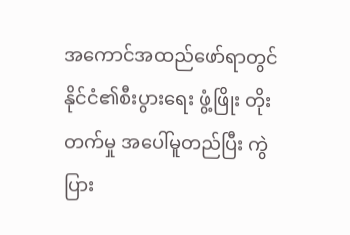အကောင်အထည်ဖော်ရာတွင် နိုင်ငံ၏စီးပွားရေး ဖွံ့ဖြိုး တိုးတက်မှု အပေါ်မူတည်ပြီး ကွဲပြား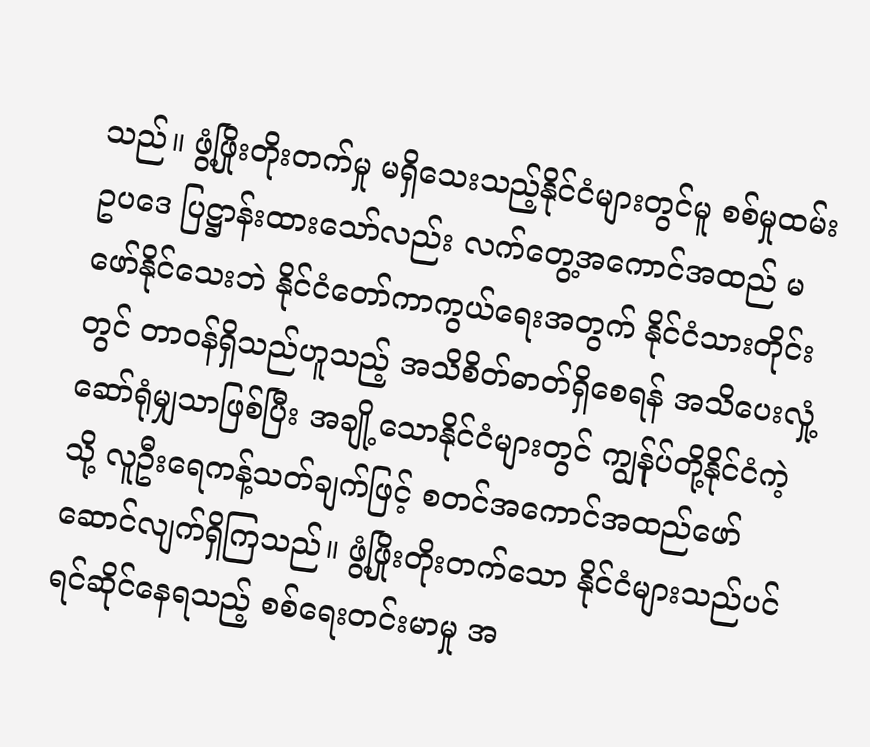သည်။ ဖွံ့ဖြိုးတိုးတက်မှု မရှိသေးသည့်နိုင်ငံများတွင်မူ စစ်မှုထမ်းဥပဒေ ပြဋ္ဌာန်းထားသော်လည်း လက်တွေ့အကောင်အထည် မဖော်နိုင်သေးဘဲ နိုင်ငံတော်ကာကွယ်ရေးအတွက် နိုင်ငံသားတိုင်းတွင် တာဝန်ရှိသည်ဟူသည့် အသိစိတ်ဓာတ်ရှိစေရန် အသိပေးလှုံ့ဆော်ရုံမျှသာဖြစ်ပြီး အချို့သောနိုင်ငံများတွင် ကျွန်ုပ်တို့နိုင်ငံကဲ့သို့ လူဦးရေကန့်သတ်ချက်ဖြင့် စတင်အကောင်အထည်ဖော် ဆောင်လျက်ရှိကြသည်။ ဖွံ့ဖြိုးတိုးတက်သော နိုင်ငံများသည်ပင် ရင်ဆိုင်နေရသည့် စစ်ရေးတင်းမာမှု အ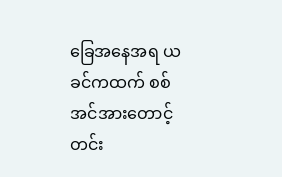ခြေအနေအရ ယခင်ကထက် စစ်အင်အားတောင့်တင်း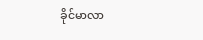ခိုင်မာလာ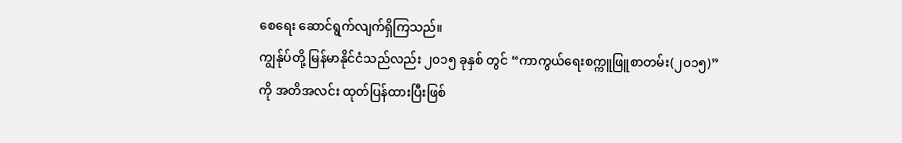စေရေး ဆောင်ရွက်လျက်ရှိကြသည်။
ကျွန်ုပ်တို့ မြန်မာနိုင်ငံသည်လည်း ၂၀၁၅ ခုနှစ် တွင် “ကာကွယ်ရေးစက္ကူဖြူစာတမ်း(၂၀၁၅)” ကို အတိအလင်း ထုတ်ပြန်ထားပြီးဖြစ်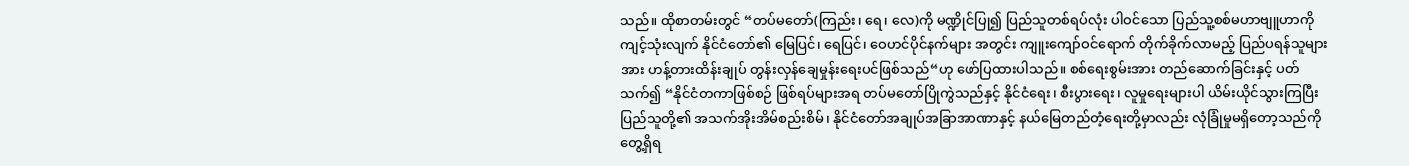သည်။ ထိုစာတမ်းတွင် “တပ်မတော်(ကြည်း၊ ရေ၊ လေ)ကို မဏ္ဍိုင်ပြု၍ ပြည်သူတစ်ရပ်လုံး ပါဝင်သော ပြည်သူ့စစ်မဟာဗျူဟာကို ကျင့်သုံးလျက် နိုင်ငံတော်၏ မြေပြင်၊ ရေပြင်၊ ဝေဟင်ပိုင်နက်များ အတွင်း ကျူးကျော်ဝင်ရောက် တိုက်ခိုက်လာမည့် ပြည်ပရန်သူများအား ဟန့်တားထိန်းချုပ် တွန်းလှန်ချေမှုန်းရေးပင်ဖြစ်သည်“ဟု ဖော်ပြထားပါသည်။ စစ်ရေးစွမ်းအား တည်ဆောက်ခြင်းနှင့် ပတ်သက်၍ “နိုင်ငံတကာဖြစ်စဉ် ဖြစ်ရပ်များအရ တပ်မတော်ပြိုကွဲသည်နှင့် နိုင်ငံရေး၊ စီးပွားရေး၊ လူမှုရေးများပါ ယိမ်းယိုင်သွားကြပြီး ပြည်သူတို့၏ အသက်အိုးအိမ်စည်းစိမ်၊ နိုင်ငံတော်အချုပ်အခြာအာဏာနှင့် နယ်မြေတည်တံ့ရေးတို့မှာလည်း လုံခြုံမှုမရှိတော့သည်ကို တွေ့ရှိရ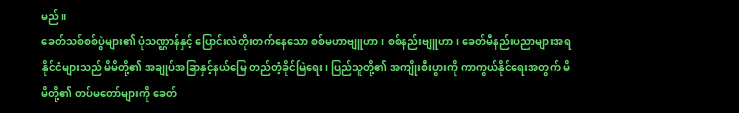မည်။
ခေတ်သစ်စစ်ပွဲများ၏ ပုံသဏ္ဌာန်နှင့် ပြောင်းလဲတိုးတက်နေသော စစ်မဟာဗျူဟာ၊ စစ်နည်းဗျူဟာ၊ ခေတ်မီနည်းပညာများအရ နိုင်ငံများသည် မိမိတို့၏ အချုပ်အခြာနှင့်နယ်မြေ တည်တံ့ခိုင်မြဲရေး၊ ပြည်သူတို့၏ အကျိုးစီးပွားကို ကာကွယ်နိုင်ရေးအတွက် မိမိတို့၏ တပ်မတော်များကို ခေတ်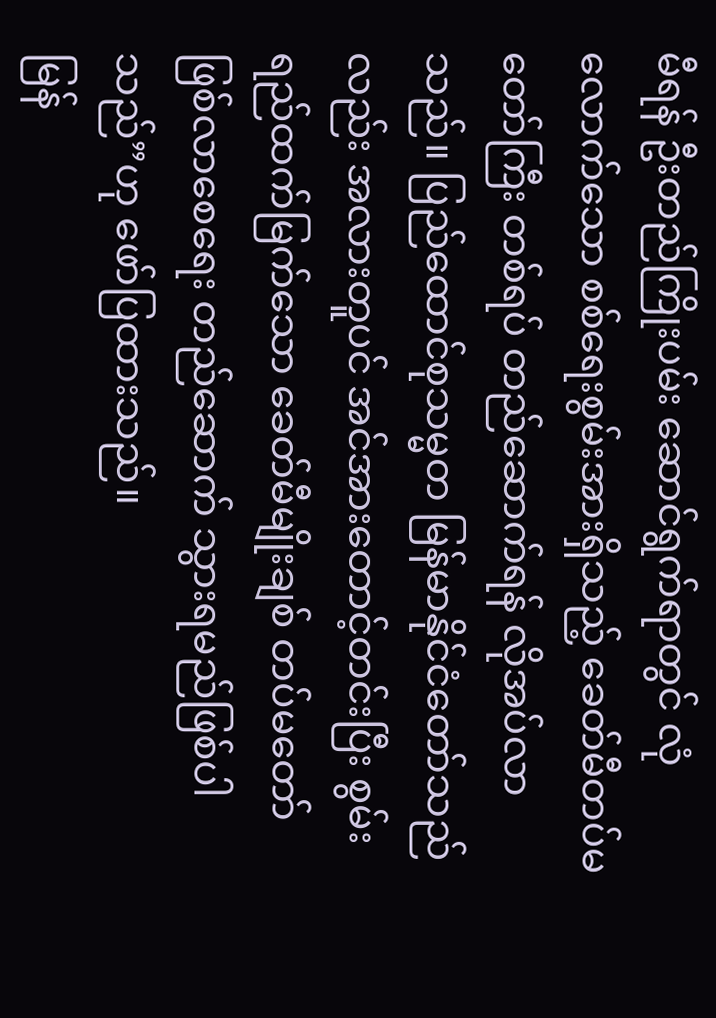မီရန် ဦးတည်ကြိုးပမ်း ဆောင်ရွက်ရာတွင် လုံလောက်သော စစ်ရေးစွမ်းအားရှိသည့် ခေတ်မီတပ်မတော်ကြီး တစ်ရပ် တည်ဆောက်ရန် လိုအပ်လာသည်။ ပြည်ထောင်စုသမ္မတ မြန်မာနိုင်ငံတော်သည်လည်း အလားတူပင် အင်အားတောင့်တင်းပြီး စွမ်းရည်ထက်မြက်သော ခေတ်မီမျိုးချစ် တပ်မတော် ဖြစ်လာစေရေး တည်ဆောက် သွားရမည်ဖြစ်ပါသည်”ဟု ဖော်ပြထားသည်။
မြန်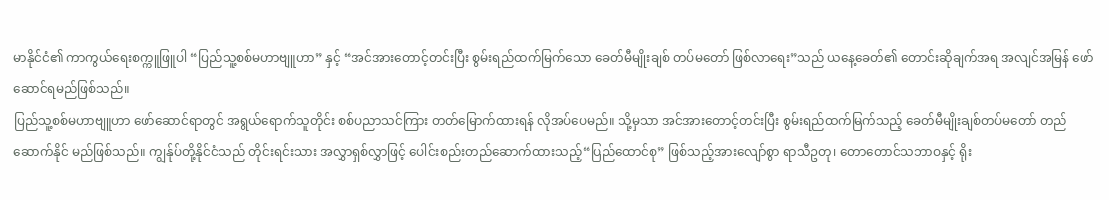မာနိုင်ငံ၏ ကာကွယ်ရေးစက္ကူဖြူပါ “ပြည်သူ့စစ်မဟာဗျူဟာ” နှင့် “အင်အားတောင့်တင်းပြီး စွမ်းရည်ထက်မြက်သော ခေတ်မီမျိုးချစ် တပ်မတော် ဖြစ်လာရေး”သည် ယနေ့ခေတ်၏ တောင်းဆိုချက်အရ အလျင်အမြန် ဖော်ဆောင်ရမည်ဖြစ်သည်။
ပြည်သူ့စစ်မဟာဗျူဟာ ဖော်ဆောင်ရာတွင် အရွယ်ရောက်သူတိုင်း စစ်ပညာသင်ကြား တတ်မြောက်ထားရန် လိုအပ်ပေမည်။ သို့မှသာ အင်အားတောင့်တင်းပြီး စွမ်းရည်ထက်မြက်သည့် ခေတ်မီမျိုးချစ်တပ်မတော် တည်ဆောက်နိုင် မည်ဖြစ်သည်။ ကျွန်ုပ်တို့နိုင်ငံသည် တိုင်းရင်းသား အလွှာရှစ်လွှာဖြင့် ပေါင်းစည်းတည်ဆောက်ထားသည့်“ပြည်ထောင်စု” ဖြစ်သည့်အားလျော်စွာ ရာသီဥတု၊ တောတောင်သဘာဝနှင့် ရိုး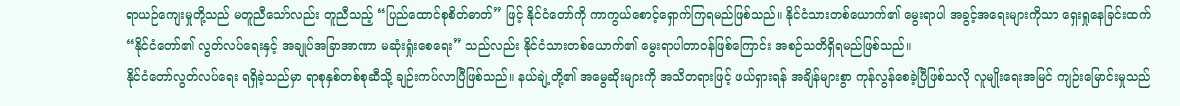ရာယဉ်ကျေးမှုတို့သည် မတူညီသော်လည်း တူညီသည့် “ပြည်ထောင်စုစိတ်ဓာတ်” ဖြင့် နိုင်ငံတော်ကို ကာကွယ်စောင့်ရှောက်ကြရမည်ဖြစ်သည်။ နိုင်ငံသားတစ်ယောက်၏ မွေးရာပါ အခွင့်အရေးများကိုသာ ရှေးရှုနေခြင်းထက် “နိုင်ငံတော်၏ လွတ်လပ်ရေးနှင့် အချုပ်အခြာအာဏာ မဆုံးရှုံးစေရေး” သည်လည်း နိုင်ငံသားတစ်ယောက်၏ မွေးရာပါတာဝန်ဖြစ်ကြောင်း အစဉ်သတိရှိရမည်ဖြစ်သည်။
နိုင်ငံတော်လွတ်လပ်ရေး ရရှိခဲ့သည်မှာ ရာစုနှစ်တစ်စုဆီသို့ ချဉ်းကပ်လာပြီဖြစ်သည်။ နယ်ချဲ့တို့၏ အမွေဆိုးများကို အသိတရားဖြင့် ဖယ်ရှားရန် အချိန်များစွာ ကုန်လွန်စေခဲ့ပြီဖြစ်သလို လူမျိုးရေးအမြင် ကျဉ်းမြောင်းမှုသည်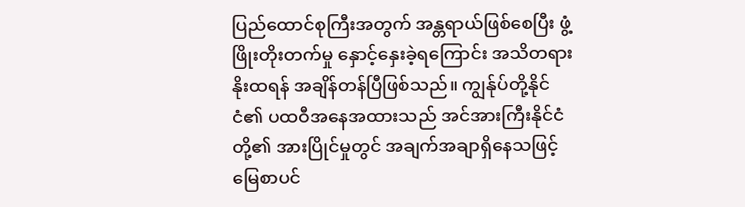ပြည်ထောင်စုကြီးအတွက် အန္တရာယ်ဖြစ်စေပြီး ဖွံ့ဖြိုးတိုးတက်မှု နှောင့်နှေးခဲ့ရကြောင်း အသိတရားနိုးထရန် အချိန်တန်ပြီဖြစ်သည်။ ကျွန်ုပ်တို့နိုင်ငံ၏ ပထဝီအနေအထားသည် အင်အားကြီးနိုင်ငံတို့၏ အားပြိုင်မှုတွင် အချက်အချာရှိနေသဖြင့် မြေစာပင်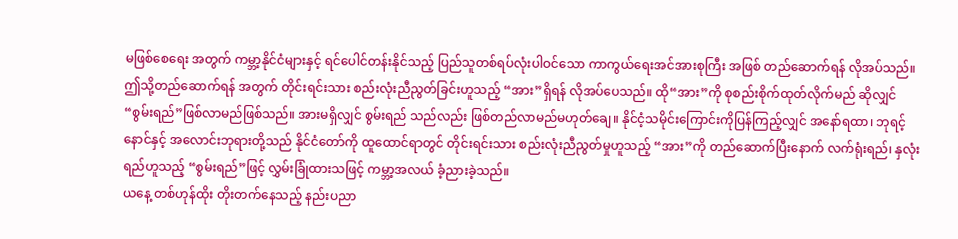မဖြစ်စေရေး အတွက် ကမ္ဘာ့နိုင်ငံများနှင့် ရင်ပေါင်တန်းနိုင်သည့် ပြည်သူတစ်ရပ်လုံးပါဝင်သော ကာကွယ်ရေးအင်အားစုကြီး အဖြစ် တည်ဆောက်ရန် လိုအပ်သည်။ ဤသို့တည်ဆောက်ရန် အတွက် တိုင်းရင်းသား စည်းလုံးညီညွတ်ခြင်းဟူသည့် “အား”ရှိရန် လိုအပ်ပေသည်။ ထို“အား”ကို စုစည်းစိုက်ထုတ်လိုက်မည် ဆိုလျှင် “စွမ်းရည်”ဖြစ်လာမည်ဖြစ်သည်။ အားမရှိလျှင် စွမ်းရည် သည်လည်း ဖြစ်တည်လာမည်မဟုတ်ချေ။ နိုင်ငံ့သမိုင်းကြောင်းကိုပြန်ကြည့်လျှင် အနော်ရထာ၊ ဘုရင့်နောင်နှင့် အလောင်းဘုရားတို့သည် နိုင်ငံတော်ကို ထူထောင်ရာတွင် တိုင်းရင်းသား စည်းလုံးညီညွတ်မှုဟူသည့် “အား”ကို တည်ဆောက်ပြီးနောက် လက်ရုံးရည်၊ နှလုံးရည်ဟူသည့် “စွမ်းရည်”ဖြင့် လွှမ်းခြုံထားသဖြင့် ကမ္ဘာ့အလယ် ခံ့ညားခဲ့သည်။
ယနေ့ တစ်ဟုန်ထိုး တိုးတက်နေသည့် နည်းပညာ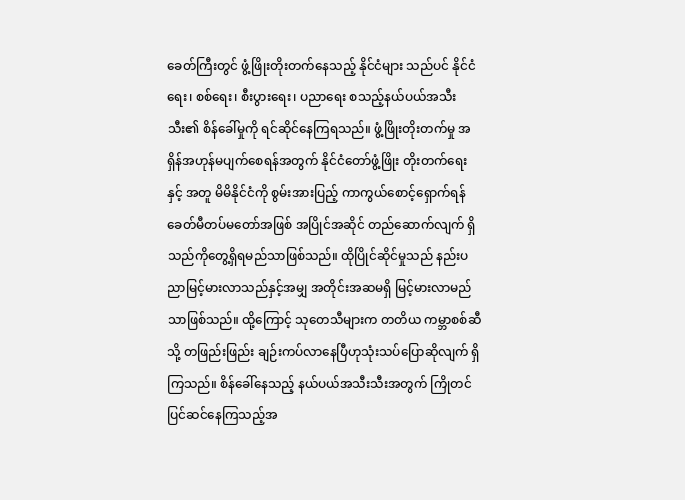ခေတ်ကြီးတွင် ဖွံ့ဖြိုးတိုးတက်နေသည့် နိုင်ငံများ သည်ပင် နိုင်ငံရေး၊ စစ်ရေး၊ စီးပွားရေး၊ ပညာရေး စသည့်နယ်ပယ်အသီးသီး၏ စိန်ခေါ်မှုကို ရင်ဆိုင်နေကြရသည်။ ဖွံ့ဖြိုးတိုးတက်မှု အရှိန်အဟုန်မပျက်စေရန်အတွက် နိုင်ငံတော်ဖွံ့ဖြိုး တိုးတက်ရေးနှင့် အတူ မိမိနိုင်ငံကို စွမ်းအားပြည့် ကာကွယ်စောင့်ရှောက်ရန် ခေတ်မီတပ်မတော်အဖြစ် အပြိုင်အဆိုင် တည်ဆောက်လျက် ရှိသည်ကိုတွေ့ရှိရမည်သာဖြစ်သည်။ ထိုပြိုင်ဆိုင်မှုသည် နည်းပညာမြင့်မားလာသည်နှင့်အမျှ အတိုင်းအဆမရှိ မြင့်မားလာမည်သာဖြစ်သည်။ ထို့ကြောင့် သုတေသီများက တတိယ ကမ္ဘာစစ်ဆီသို့ တဖြည်းဖြည်း ချဉ်းကပ်လာနေပြီဟုသုံးသပ်ပြောဆိုလျက် ရှိကြသည်။ စိန်ခေါ်နေသည့် နယ်ပယ်အသီးသီးအတွက် ကြိုတင်ပြင်ဆင်နေကြသည့်အ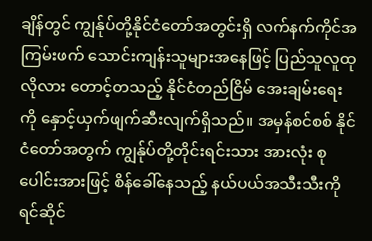ချိန်တွင် ကျွန်ုပ်တို့နိုင်ငံတော်အတွင်းရှိ လက်နက်ကိုင်အကြမ်းဖက် သောင်းကျန်းသူများအနေဖြင့် ပြည်သူလူထုလိုလား တောင့်တသည့် နိုင်ငံတည်ငြိမ် အေးချမ်းရေးကို နှောင့်ယှက်ဖျက်ဆီးလျက်ရှိသည်။ အမှန်စင်စစ် နိုင်ငံတော်အတွက် ကျွန်ုပ်တို့တိုင်းရင်းသား အားလုံး စုပေါင်းအားဖြင့် စိန်ခေါ်နေသည့် နယ်ပယ်အသီးသီးကို ရင်ဆိုင်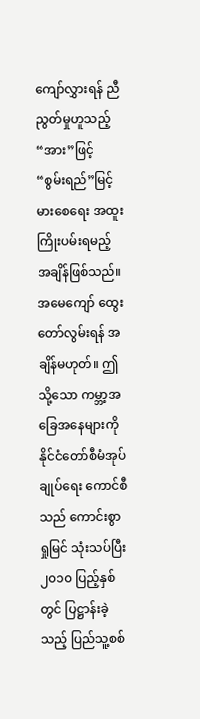ကျော်လွှားရန် ညီညွတ်မှုဟူသည့် “အား”ဖြင့် “စွမ်းရည်”မြင့်မားစေရေး အထူးကြိုးပမ်းရမည့် အချိန်ဖြစ်သည်။ အမေကျော် ထွေးတော်လွမ်းရန် အချိန်မဟုတ်။ ဤသို့သော ကမ္ဘာ့အခြေအနေများကို နိုင်ငံတော်စီမံအုပ်ချုပ်ရေး ကောင်စီသည် ကောင်းစွာရှုမြင် သုံးသပ်ပြီး ၂၀၁၀ ပြည့်နှစ်တွင် ပြဋ္ဌာန်းခဲ့သည့် ပြည်သူ့စစ်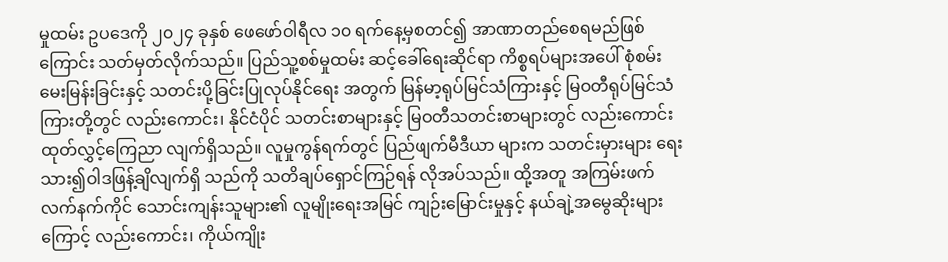မှုထမ်း ဥပဒေကို ၂၀၂၄ ခုနှစ် ဖေဖော်ဝါရီလ ၁၀ ရက်နေ့မှစတင်၍ အာဏာတည်စေရမည်ဖြစ်ကြောင်း သတ်မှတ်လိုက်သည်။ ပြည်သူ့စစ်မှုထမ်း ဆင့်ခေါ်ရေးဆိုင်ရာ ကိစ္စရပ်များအပေါ် စုံစမ်းမေးမြန်းခြင်းနှင့် သတင်းပို့ခြင်းပြုလုပ်နိုင်ရေး အတွက် မြန်မာ့ရုပ်မြင်သံကြားနှင့် မြဝတီရုပ်မြင်သံကြားတို့တွင် လည်းကောင်း၊ နိုင်ငံပိုင် သတင်းစာများနှင့် မြဝတီသတင်းစာများတွင် လည်းကောင်း ထုတ်လွှင့်ကြေညာ လျက်ရှိသည်။ လူမှုကွန်ရက်တွင် ပြည်ဖျက်မီဒီယာ များက သတင်းမှားများ ရေးသား၍ဝါဒဖြန့်ချိလျက်ရှိ သည်ကို သတိချပ်ရှောင်ကြဉ်ရန် လိုအပ်သည်။ ထို့အတူ အကြမ်းဖက်လက်နက်ကိုင် သောင်းကျန်းသူများ၏ လူမျိုးရေးအမြင် ကျဉ်းမြောင်းမှုနှင့် နယ်ချဲ့အမွေဆိုးများကြောင့် လည်းကောင်း၊ ကိုယ်ကျိုး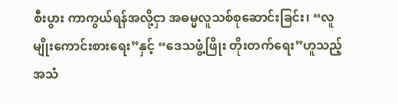စီးပွား ကာကွယ်ရန်အလို့ငှာ အဓမ္မလူသစ်စုဆောင်းခြင်း၊ “လူမျိုးကောင်းစားရေး”နှင့် “ဒေသဖွံ့ဖြိုး တိုးတက်ရေး”ဟူသည့် အသံ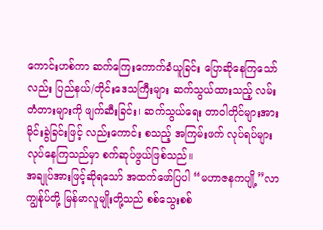ကောင်းဟစ်ကာ ဆက်ကြေးကောက်ခံယူခြင်း ပြောဆိုနေကြသော်လည်း ပြည်နယ်/တိုင်းဒေသကြီးများ ဆက်သွယ်ထားသည့် လမ်းတံတားများကို ဖျက်ဆီးခြင်း၊ ဆက်သွယ်ရေး တာဝါတိုင်များအား မိုင်းခွဲခြင်းဖြင့် လည်းကောင်း စသည့် အကြမ်းဖက် လုပ်ရပ်များ လုပ်နေကြသည်မှာ စက်ဆုပ်ဖွယ်ဖြစ်သည်။
အချုပ်အားဖြင့်ဆိုရသော် အထက်ဖော်ပြပါ “မဟာဇနကပျို့”လာ ကျွန်ုပ်တို့ မြန်မာလူမျိုးတို့သည် စစ်သွေးစစ်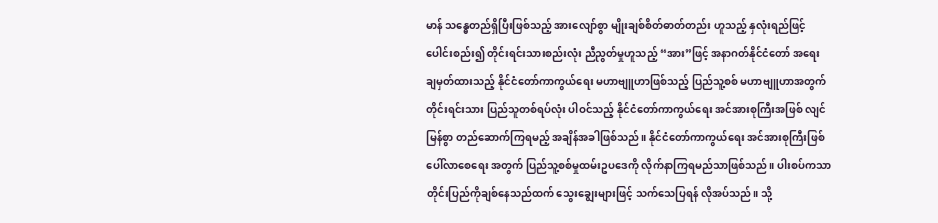မာန် သန္ဓေတည်ရှိပြီးဖြစ်သည့် အားလျော်စွာ မျိုးချစ်စိတ်ဓာတ်တည်း ဟူသည့် နှလုံးရည်ဖြင့် ပေါင်းစည်း၍ တိုင်းရင်းသားစည်းလုံး ညီညွတ်မှုဟူသည့် “အား”ဖြင့် အနာဂတ်နိုင်ငံတော် အရေး ချမှတ်ထားသည့် နိုင်ငံတော်ကာကွယ်ရေး မဟာဗျူဟာဖြစ်သည့် ပြည်သူ့စစ် မဟာဗျူဟာအတွက် တိုင်းရင်းသား ပြည်သူတစ်ရပ်လုံး ပါဝင်သည့် နိုင်ငံတော်ကာကွယ်ရေး အင်အားစုကြီးအဖြစ် လျင်မြန်စွာ တည်ဆောက်ကြရမည့် အချိန်အခါဖြစ်သည်။ နိုင်ငံတော်ကာကွယ်ရေး အင်အားစုကြီးဖြစ်ပေါ်လာစေရေး အတွက် ပြည်သူ့စစ်မှုထမ်းဥပဒေကို လိုက်နာကြရမည်သာဖြစ်သည်။ ပါးစပ်ကသာ တိုင်းပြည်ကိုချစ်နေသည်ထက် သွေးချွေးများဖြင့် သက်သေပြရန် လိုအပ်သည်။ သို့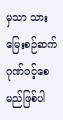မှသာ သားမြေးစဉ်ဆက် ဂုဏ်ဝင့်စေမည်ဖြစ်ပါ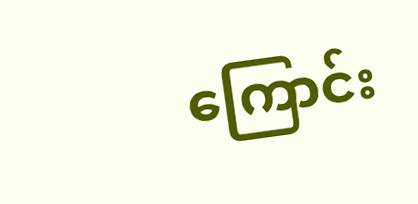ကြောင်း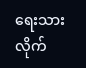ရေးသားလိုက်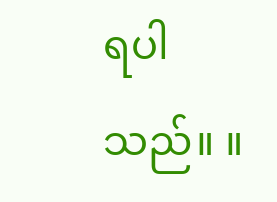ရပါသည်။ ။